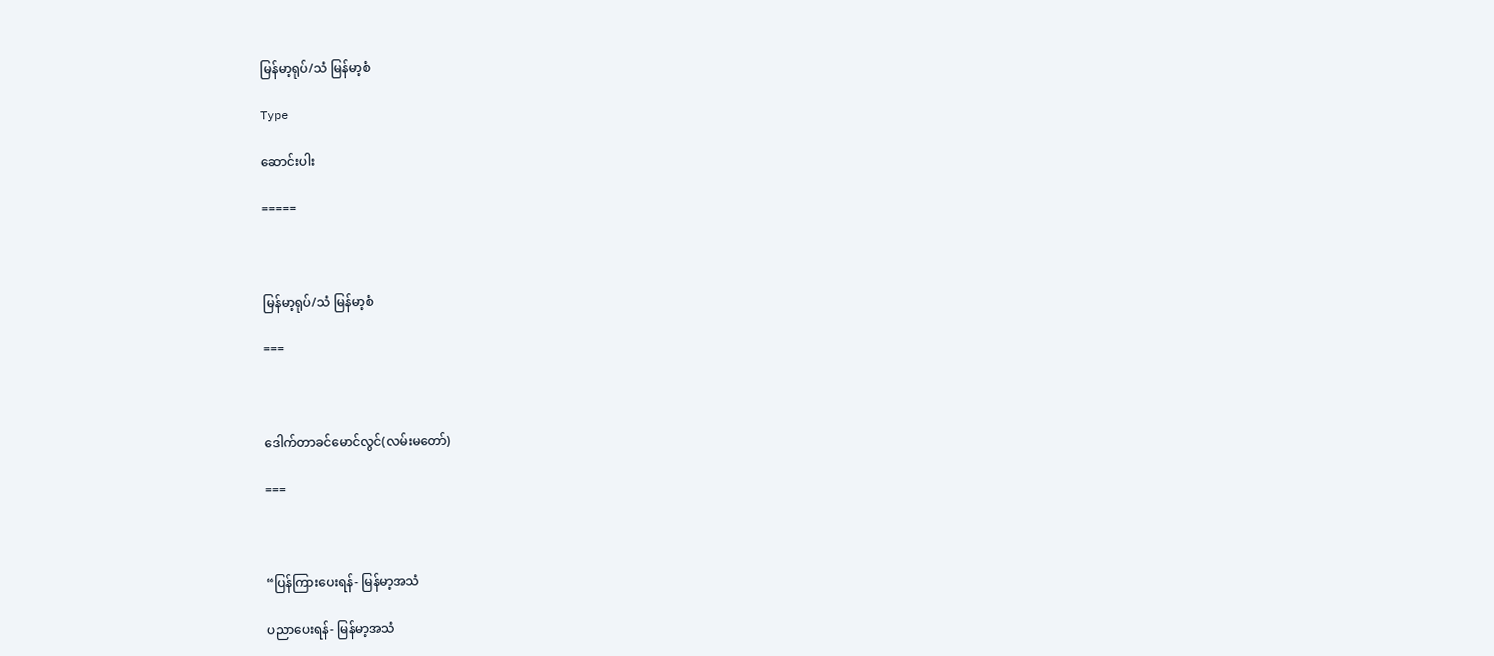မြန်မာ့ရုပ်/သံ မြန်မာ့စံ

Type

ဆောင်းပါး

=====



မြန်မာ့ရုပ်/သံ မြန်မာ့စံ

===



ဒေါက်တာခင်မောင်လွင်(လမ်းမတော်)

===



“ပြန်ကြားပေးရန်- မြန်မာ့အသံ

ပညာပေးရန်- မြန်မာ့အသံ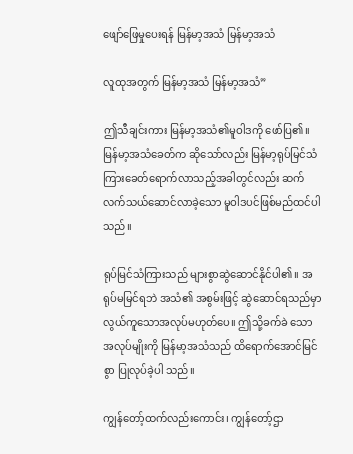ဖျော်ဖြေမှုပေးရန် မြန်မာ့အသံ မြန်မာ့အသံ

လူထုအတွက် မြန်မာ့အသံ မြန်မာ့အသံ”

ဤသီချင်းကား မြန်မာ့အသံ၏မူဝါဒကို ဖော်ပြ၏။ မြန်မာ့အသံခေတ်က ဆိုသော်လည်း မြန်မာ့ရုပ်မြင်သံကြားခေတ်ရောက်လာသည့်အခါတွင်လည်း ဆက်လက်သယ်ဆောင်လာခဲ့သော မူဝါဒပင်ဖြစ်မည်ထင်ပါသည်။

ရုပ်မြင်သံကြားသည် များစွာဆွဲဆောင်နိုင်ပါ၏။ အရုပ်မမြင်ရဘဲ အသံ၏ အစွမ်းဖြင့် ဆွဲဆောင်ရသည်မှာ လွယ်ကူသောအလုပ်မဟုတ်ပေ။ ဤသို့ခက်ခဲ သော အလုပ်မျိုးကို မြန်မာ့အသံသည် ထိရောက်အောင်မြင်စွာ ပြုလုပ်ခဲ့ပါ သည်။

ကျွန်တော့်ထက်လည်းကောင်း၊ ကျွန်တော့်ဌာ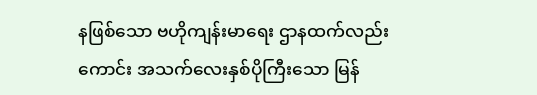နဖြစ်သော ဗဟိုကျန်းမာရေး ဌာနထက်လည်းကောင်း အသက်လေးနှစ်ပိုကြီးသော မြန်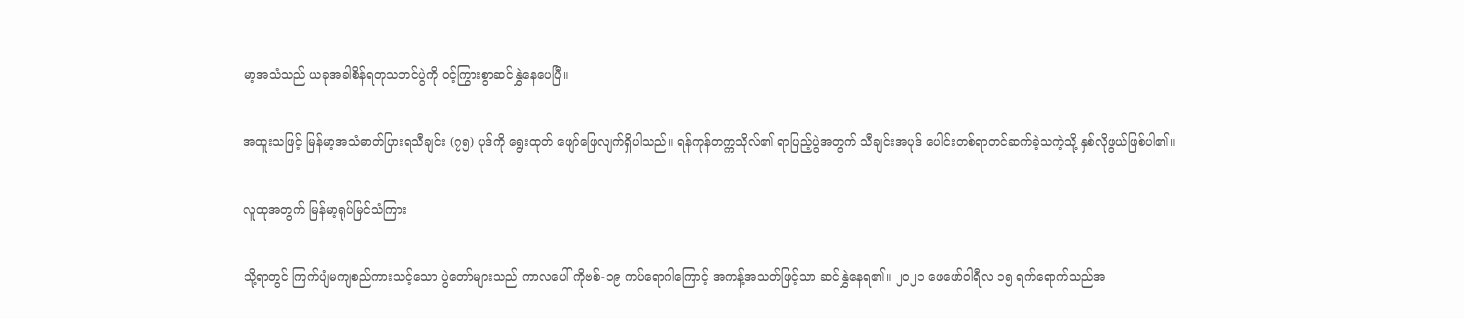မာ့အသံသည် ယခုအခါစိန်ရတုသဘင်ပွဲကို ဝင့်ကြွားစွာဆင်နွှဲနေပေပြီ။

အထူးသဖြင့် မြန်မာ့အသံဓာတ်ပြားရသီချင်း (၇၅) ပုဒ်ကို ရွေးထုတ် ဖျော်ဖြေလျက်ရှိပါသည်။ ရန်ကုန်တက္ကသိုလ်၏ ရာပြည့်ပွဲအတွက် သီချင်းအပုဒ် ပေါင်းတစ်ရာတင်ဆက်ခဲ့သကဲ့သို့ နှစ်လိုဖွယ်ဖြစ်ပါ၏။

လူထုအတွက် မြန်မာ့ရုပ်မြင်သံကြား

သို့ရာတွင် ကြက်ပျံမကျစည်ကားသင့်သော ပွဲတော်များသည် ကာလပေါ် ကိုဗစ်-၁၉ ကပ်ရောဂါကြောင့် အကန့်အသတ်ဖြင့်သာ ဆင်နွှဲနေရ၏။ ၂၀၂၁ ဖေဖော်ဝါရီလ ၁၅ ရက်ရောက်သည်အ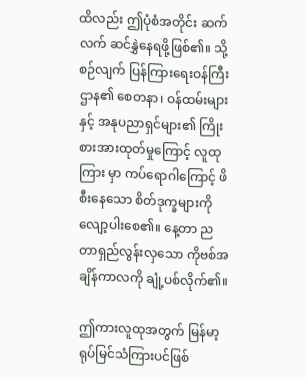ထိလည်း ဤပုံစံအတိုင်း ဆက်လက် ဆင်နွှဲနေရဖို့ဖြစ်၏။ သို့စဉ်လျက် ပြန်ကြားရေးဝန်ကြီးဌာန၏ စေတနာ၊ ဝန်ထမ်းများနှင့် အနုပညာရှင်များ၏ ကြိုးစားအားထုတ်မှုကြောင့် လူထုကြား မှာ ကပ်ရောဂါကြောင့် ဖိစီးနေသော စိတ်ဒုက္ခများကို လျော့ပါးစေ၏။ နေ့တာ ညတာရှည်လွန်းလှသော ကိုဗစ်အချိန်ကာလကို ချုံ့ပစ်လိုက်၏။

ဤကားလူထုအတွက် မြန်မာ့ရုပ်မြင်သံကြားပင်ဖြစ်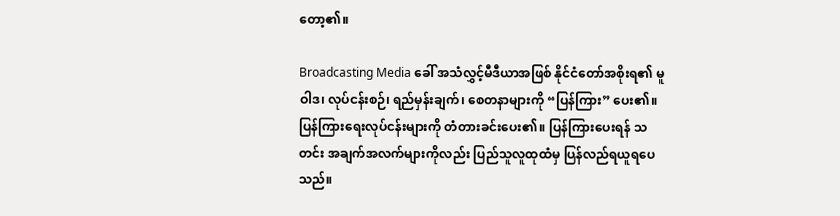တော့၏။

Broadcasting Media ခေါ် အသံလွှင့်မီဒီယာအဖြစ် နိုင်ငံတော်အစိုးရ၏ မူဝါဒ၊ လုပ်ငန်းစဉ်၊ ရည်မှန်းချက်၊ စေတနာများကို “ပြန်ကြား” ပေး၏။ ပြန်ကြားရေးလုပ်ငန်းများကို တံတားခင်းပေး၏။ ပြန်ကြားပေးရန် သတင်း အချက်အလက်များကိုလည်း ပြည်သူလူထုထံမှ ပြန်လည်ရယူရပေသည်။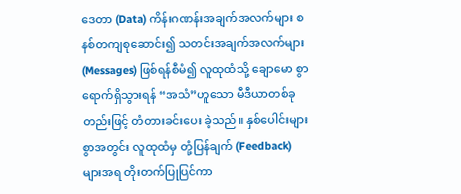ဒေတာ (Data) ကိန်းဂဏန်းအချက်အလက်များ စနစ်တကျစုဆောင်း၍ သတင်းအချက်အလက်များ (Messages) ဖြစ်ရန်စီမံ၍ လူထုထံသို့ ချောမော စွာရောက်ရှိသွားရန် “အသံ”ဟူသော မီဒီယာတစ်ခုတည်းဖြင့် တံတားခင်းပေး ခဲ့သည်။ နှစ်ပေါင်းများစွာအတွင်း လူထုထံမှ တုံ့ပြန်ချက် (Feedback) များအရ တိုးတက်ပြုပြင်ကာ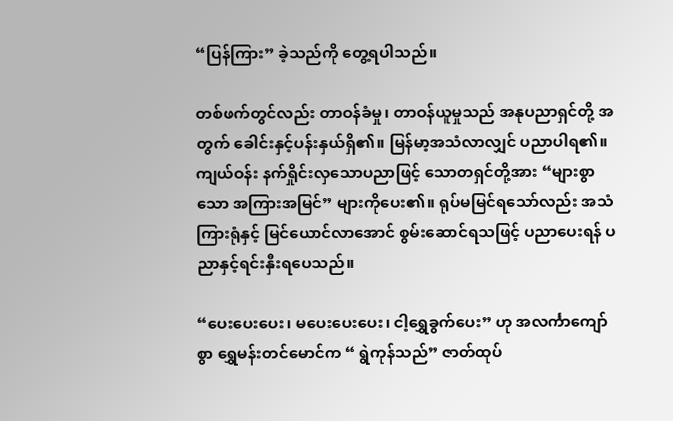“ပြန်ကြား” ခဲ့သည်ကို တွေ့ရပါသည်။

တစ်ဖက်တွင်လည်း တာဝန်ခံမှု၊ တာဝန်ယူမှုသည် အနုပညာရှင်တို့ အတွက် ခေါင်းနှင့်ပန်းနှယ်ရှိ၏။ မြန်မာ့အသံလာလျှင် ပညာပါရ၏။ ကျယ်ဝန်း နက်ရှိုင်းလှသောပညာဖြင့် သောတရှင်တို့အား “များစွာသော အကြားအမြင်” များကိုပေး၏။ ရုပ်မမြင်ရသော်လည်း အသံကြားရုံနှင့် မြင်ယောင်လာအောင် စွမ်းဆောင်ရသဖြင့် ပညာပေးရန် ပညာနှင့်ရင်းနှီးရပေသည်။

“ပေးပေးပေး၊ မပေးပေးပေး၊ ငါ့ရွှေခွက်ပေး” ဟု အလင်္ကာကျော်စွာ ရွှေမန်းတင်မောင်က “ ရွဲကုန်သည်” ဇာတ်ထုပ်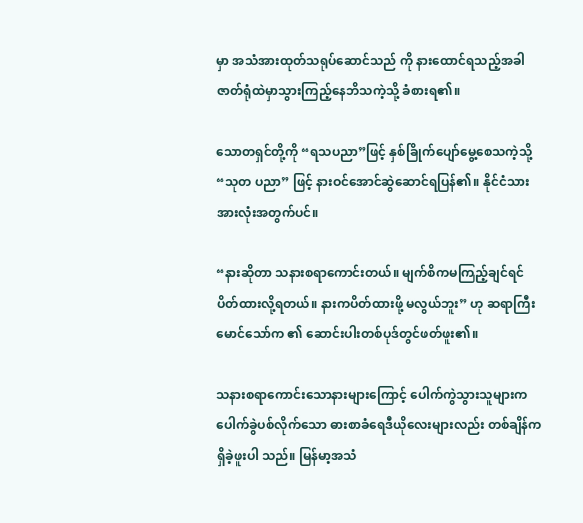မှာ အသံအားထုတ်သရုပ်ဆောင်သည် ကို နားထောင်ရသည့်အခါ ဇာတ်ရုံထဲမှာသွားကြည့်နေဘိသကဲ့သို့ ခံစားရ၏။

သောတရှင်တို့ကို “ရသပညာ”ဖြင့် နှစ်ခြိုက်ပျော်မွေ့စေသကဲ့သို့ “သုတ ပညာ” ဖြင့် နားဝင်အောင်ဆွဲဆောင်ရပြန်၏။ နိုင်ငံသားအားလုံးအတွက်ပင်။

“နားဆိုတာ သနားစရာကောင်းတယ်။ မျက်စိကမကြည့်ချင်ရင် ပိတ်ထားလို့ရတယ်။ နားကပိတ်ထားဖို့ မလွယ်ဘူး” ဟု ဆရာကြီး မောင်သော်က ၏ ဆောင်းပါးတစ်ပုဒ်တွင်ဖတ်ဖူး၏။

သနားစရာကောင်းသောနားများကြောင့် ပေါက်ကွဲသွားသူများက ပေါက်ခွဲပစ်လိုက်သော ဓားစာခံရေဒီယိုလေးများလည်း တစ်ချိန်ကရှိခဲ့ဖူးပါ သည်။ မြန်မာ့အသံ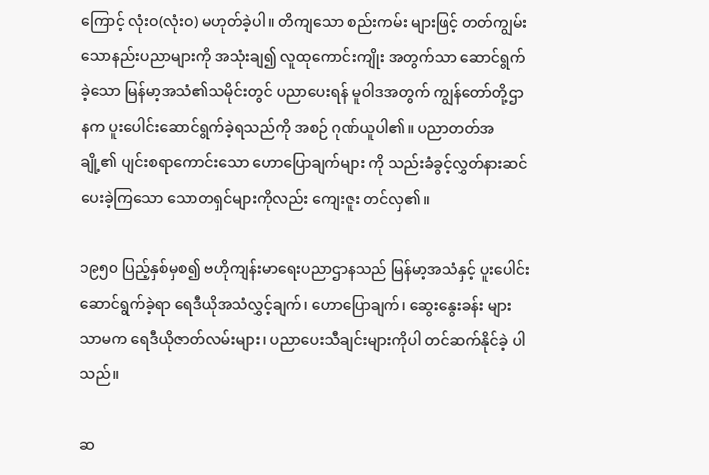ကြောင့် လုံးဝ(လုံးဝ) မဟုတ်ခဲ့ပါ။ တိကျသော စည်းကမ်း များဖြင့် တတ်ကျွမ်းသောနည်းပညာများကို အသုံးချ၍ လူထုကောင်းကျိုး အတွက်သာ ဆောင်ရွက်ခဲ့သော မြန်မာ့အသံ၏သမိုင်းတွင် ပညာပေးရန် မူဝါဒအတွက် ကျွန်တော်တို့ဌာနက ပူးပေါင်းဆောင်ရွက်ခဲ့ရသည်ကို အစဉ် ဂုဏ်ယူပါ၏။ ပညာတတ်အချို့၏ ပျင်းစရာကောင်းသော ဟောပြောချက်များ ကို သည်းခံခွင့်လွှတ်နားဆင်ပေးခဲ့ကြသော သောတရှင်များကိုလည်း ကျေးဇူး တင်လှ၏။

၁၉၅၀ ပြည့်နှစ်မှစ၍ ဗဟိုကျန်းမာရေးပညာဌာနသည် မြန်မာ့အသံနှင့် ပူးပေါင်းဆောင်ရွက်ခဲ့ရာ ရေဒီယိုအသံလွှင့်ချက်၊ ဟောပြောချက်၊ ဆွေးနွေးခန်း များသာမက ရေဒီယိုဇာတ်လမ်းများ၊ ပညာပေးသီချင်းများကိုပါ တင်ဆက်နိုင်ခဲ့ ပါသည်။

ဆ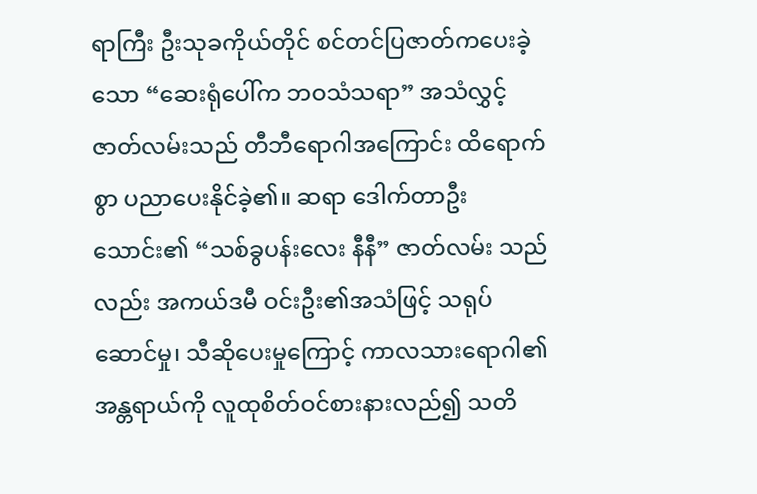ရာကြီး ဦးသုခကိုယ်တိုင် စင်တင်ပြဇာတ်ကပေးခဲ့သော “ဆေးရုံပေါ်က ဘဝသံသရာ” အသံလွှင့်ဇာတ်လမ်းသည် တီဘီရောဂါအကြောင်း ထိရောက်စွာ ပညာပေးနိုင်ခဲ့၏။ ဆရာ ဒေါက်တာဦးသောင်း၏ “သစ်ခွပန်းလေး နီနီ” ဇာတ်လမ်း သည်လည်း အကယ်ဒမီ ဝင်းဦး၏အသံဖြင့် သရုပ်ဆောင်မှု၊ သီဆိုပေးမှုကြောင့် ကာလသားရောဂါ၏အန္တရာယ်ကို လူထုစိတ်ဝင်စားနားလည်၍ သတိ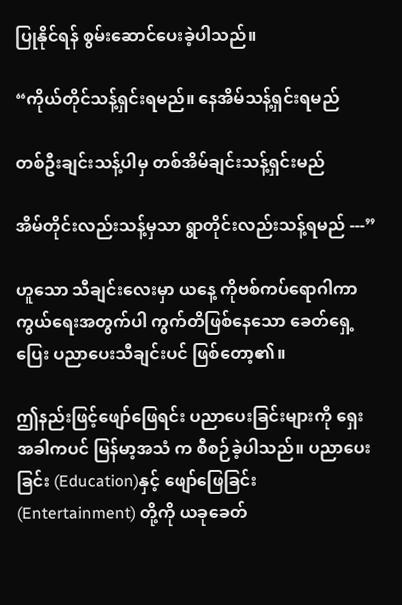ပြုနိုင်ရန် စွမ်းဆောင်ပေးခဲ့ပါသည်။

“ကိုယ်တိုင်သန့်ရှင်းရမည်။ နေအိမ်သန့်ရှင်းရမည်

တစ်ဦးချင်းသန့်ပါမှ တစ်အိမ်ချင်းသန့်ရှင်းမည်

အိမ်တိုင်းလည်းသန့်မှသာ ရွာတိုင်းလည်းသန့်ရမည် ---”

ဟူသော သီချင်းလေးမှာ ယနေ့ ကိုဗစ်ကပ်ရောဂါကာကွယ်ရေးအတွက်ပါ ကွက်တိဖြစ်နေသော ခေတ်ရှေ့ပြေး ပညာပေးသီချင်းပင် ဖြစ်တော့၏။

ဤနည်းဖြင့်ဖျော်ဖြေရင်း ပညာပေးခြင်းများကို ရှေးအခါကပင် မြန်မာ့အသံ က စီစဉ်ခဲ့ပါသည်။ ပညာပေးခြင်း (Education)နှင့် ဖျော်ဖြေခြင်း (Entertainment) တို့ကို ယခုခေတ်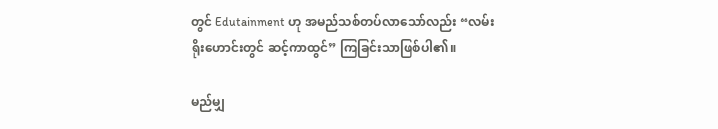တွင် Edutainment ဟု အမည်သစ်တပ်လာသော်လည်း “လမ်းရိုးဟောင်းတွင် ဆင့်ကာထွင်” ကြခြင်းသာဖြစ်ပါ၏။

မည်မျှ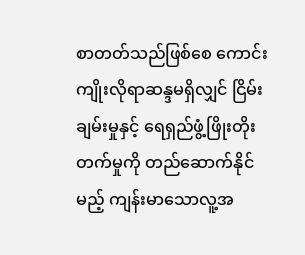စာတတ်သည်ဖြစ်စေ ကောင်းကျိုးလိုရာဆန္ဒမရှိလျှင် ငြိမ်းချမ်းမှုနှင့် ရေရှည်ဖွံ့ဖြိုးတိုးတက်မှုကို တည်ဆောက်နိုင်မည့် ကျန်းမာသောလူ့အ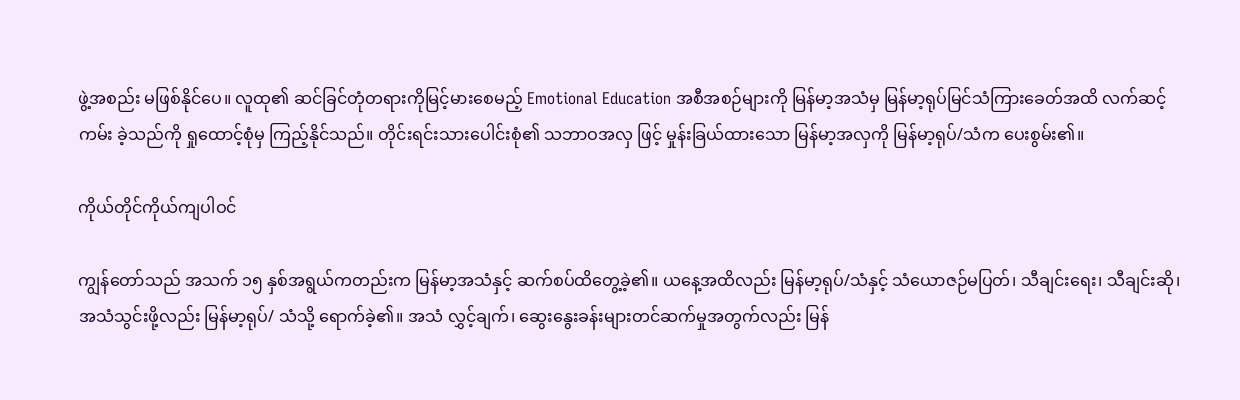ဖွဲ့အစည်း မဖြစ်နိုင်ပေ။ လူထု၏ ဆင်ခြင်တုံတရားကိုမြင့်မားစေမည့် Emotional Education အစီအစဉ်များကို မြန်မာ့အသံမှ မြန်မာ့ရုပ်မြင်သံကြားခေတ်အထိ လက်ဆင့်ကမ်း ခဲ့သည်ကို ရှုထောင့်စုံမှ ကြည့်နိုင်သည်။ တိုင်းရင်းသားပေါင်းစုံ၏ သဘာဝအလှ ဖြင့် မှုန်းခြယ်ထားသော မြန်မာ့အလှကို မြန်မာ့ရုပ်/သံက ပေးစွမ်း၏။

ကိုယ်တိုင်ကိုယ်ကျပါဝင်

ကျွန်တော်သည် အသက် ၁၅ နှစ်အရွယ်ကတည်းက မြန်မာ့အသံနှင့် ဆက်စပ်ထိတွေ့ခဲ့၏။ ယနေ့အထိလည်း မြန်မာ့ရုပ်/သံနှင့် သံယောဇဉ်မပြတ်၊ သီချင်းရေး၊ သီချင်းဆို၊ အသံသွင်းဖို့လည်း မြန်မာ့ရုပ်/ သံသို့ ရောက်ခဲ့၏။ အသံ လွှင့်ချက်၊ ဆွေးနွေးခန်းများတင်ဆက်မှုအတွက်လည်း မြန်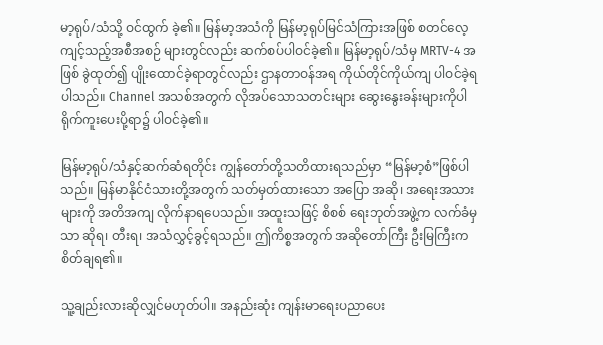မာ့ရုပ်/သံသို့ ဝင်ထွက် ခဲ့၏။ မြန်မာ့အသံကို မြန်မာ့ရုပ်မြင်သံကြားအဖြစ် စတင်လေ့ကျင့်သည့်အစီအစဉ် များတွင်လည်း ဆက်စပ်ပါဝင်ခဲ့၏။ မြန်မာ့ရုပ်/သံမှ MRTV-4 အဖြစ် ခွဲထုတ်၍ ပျိုးထောင်ခဲ့ရာတွင်လည်း ဌာနတာဝန်အရ ကိုယ်တိုင်ကိုယ်ကျ ပါဝင်ခဲ့ရပါသည်။ Channel အသစ်အတွက် လိုအပ်သောသတင်းများ ဆွေးနွေးခန်းများကိုပါ ရိုက်ကူးပေးပို့ရာ၌ ပါဝင်ခဲ့၏။

မြန်မာ့ရုပ်/သံနှင့်ဆက်ဆံရတိုင်း ကျွန်တော်တို့သတိထားရသည်မှာ “မြန်မာ့စံ”ဖြစ်ပါသည်။ မြန်မာနိုင်ငံသားတို့အတွက် သတ်မှတ်ထားသော အပြော အဆို၊ အရေးအသားများကို အတိအကျ လိုက်နာရပေသည်။ အထူးသဖြင့် စိစစ် ရေးဘုတ်အဖွဲ့က လက်ခံမှသာ ဆိုရ၊ တီးရ၊ အသံလွှင့်ခွင့်ရသည်။ ဤကိစ္စအတွက် အဆိုတော်ကြီး ဦးမြကြီးက စိတ်ချရ၏။

သူ့ချည်းလားဆိုလျှင်မဟုတ်ပါ။ အနည်းဆုံး ကျန်းမာရေးပညာပေး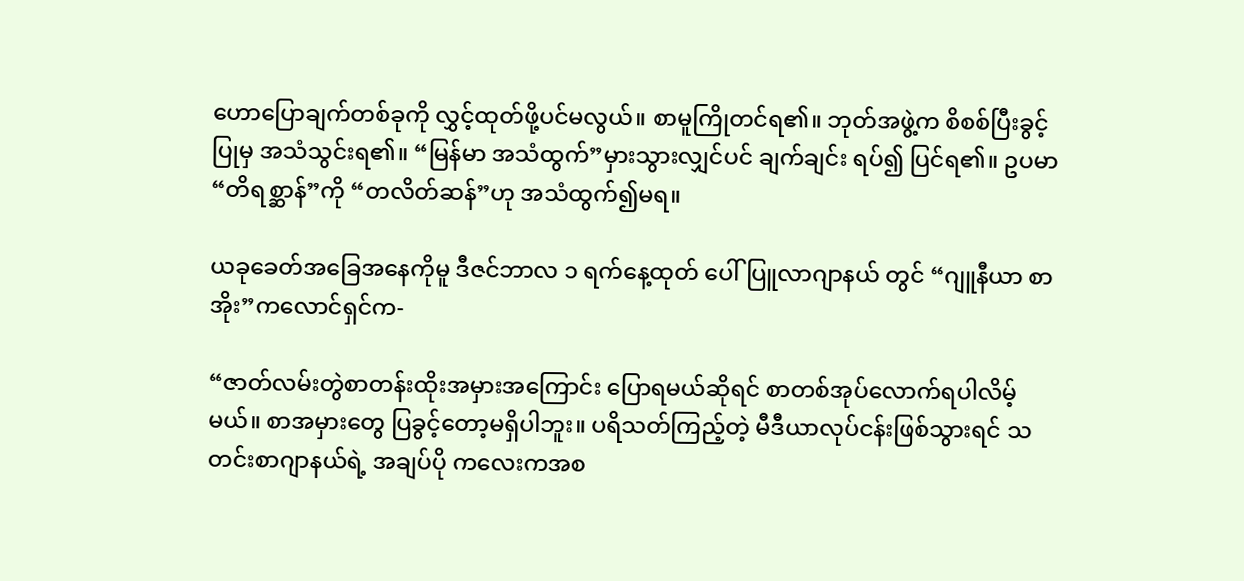ဟောပြောချက်တစ်ခုကို လွှင့်ထုတ်ဖို့ပင်မလွယ်။ စာမူကြိုတင်ရ၏။ ဘုတ်အဖွဲ့က စိစစ်ပြီးခွင့်ပြုမှ အသံသွင်းရ၏။ “မြန်မာ အသံထွက်”မှားသွားလျှင်ပင် ချက်ချင်း ရပ်၍ ပြင်ရ၏။ ဥပမာ “တိရစ္ဆာန်”ကို “တလိတ်ဆန်”ဟု အသံထွက်၍မရ။

ယခုခေတ်အခြေအနေကိုမူ ဒီဇင်ဘာလ ၁ ရက်နေ့ထုတ် ပေါ်ပြူလာဂျာနယ် တွင် “ဂျူနီယာ စာအိုး”ကလောင်ရှင်က-

“ဇာတ်လမ်းတွဲစာတန်းထိုးအမှားအကြောင်း ပြောရမယ်ဆိုရင် စာတစ်အုပ်လောက်ရပါလိမ့်မယ်။ စာအမှားတွေ ပြခွင့်တော့မရှိပါဘူး။ ပရိသတ်ကြည့်တဲ့ မီဒီယာလုပ်ငန်းဖြစ်သွားရင် သတင်းစာဂျာနယ်ရဲ့ အချပ်ပို ကလေးကအစ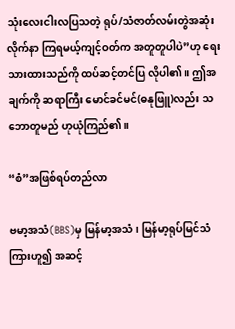သုံးလေးငါးလပြသတဲ့ ရုပ်/သံဇာတ်လမ်းတွဲအဆုံး လိုက်နာ ကြရမယ့်ကျင့်ဝတ်က အတူတူပါပဲ”ဟု ရေးသားထားသည်ကို ထပ်ဆင့်တင်ပြ လိုပါ၏။ ဤအချက်ကို ဆရာကြီး မောင်ခင်မင်(ဓနုဖြူ)လည်း သဘောတူမည် ဟုယုံကြည်၏။

“စံ”အဖြစ်ရပ်တည်လာ

ဗမာ့အသံ(BBS)မှ မြန်မာ့အသံ၊ မြန်မာ့ရုပ်မြင်သံကြားဟူ၍ အဆင့်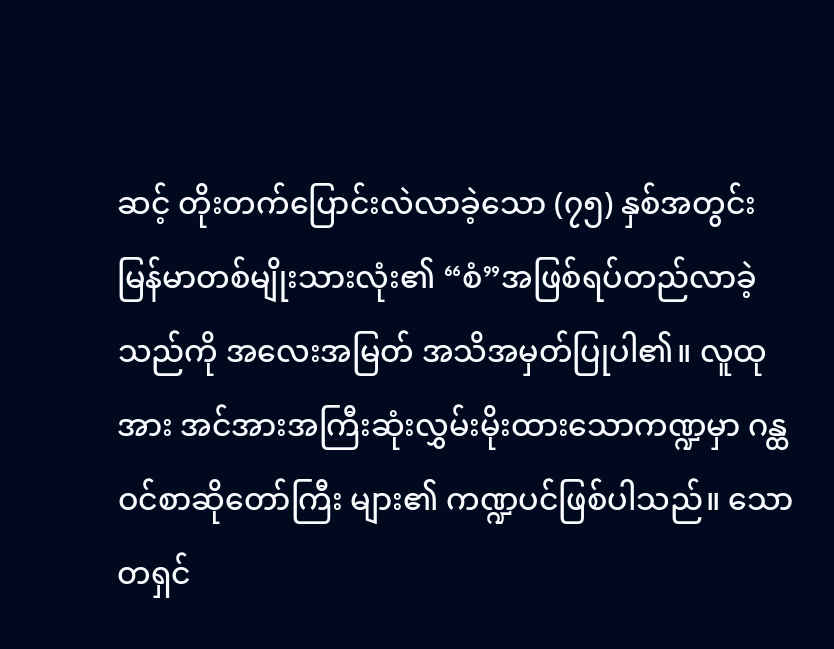ဆင့် တိုးတက်ပြောင်းလဲလာခဲ့သော (၇၅) နှစ်အတွင်း မြန်မာတစ်မျိုးသားလုံး၏ “စံ”အဖြစ်ရပ်တည်လာခဲ့သည်ကို အလေးအမြတ် အသိအမှတ်ပြုပါ၏။ လူထု အား အင်အားအကြီးဆုံးလွှမ်းမိုးထားသောကဏ္ဍမှာ ဂန္ထဝင်စာဆိုတော်ကြီး များ၏ ကဏ္ဍပင်ဖြစ်ပါသည်။ သောတရှင်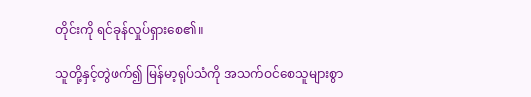တိုင်းကို ရင်ခုန်လှုပ်ရှားစေ၏။

သူတို့နှင့်တွဲဖက်၍ မြန်မာ့ရုပ်သံကို အသက်ဝင်စေသူများစွာ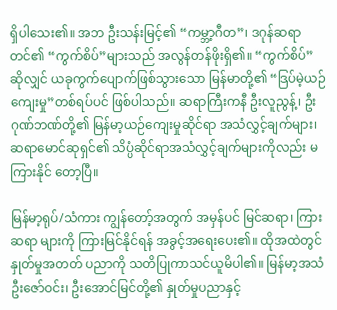ရှိပါသေး၏။ အဘ ဦးသန်းမြင့်၏ “ကမ္ဘာ့ဂီတ”၊ ဒဂုန်ဆရာတင်၏ “ကွက်စိပ်”များသည် အလွန်တန်ဖိုးရှိ၏။ “ကွက်စိပ်” ဆိုလျှင် ယခုကွက်ပျောက်ဖြစ်သွားသော မြန်မာတို့၏ “ဒြပ်မဲ့ယဉ်ကျေးမှု”တစ်ရပ်ပင် ဖြစ်ပါသည်။ ဆရာကြီးကနီ ဦးလူညွန့်၊ ဦးဂုဏ်ဘဏ်တို့၏ မြန်မာ့ယဉ်ကျေးမှုဆိုင်ရာ အသံလွှင့်ချက်များ၊ ဆရာမောင်ဆုရှင်၏ သိပ္ပံဆိုင်ရာအသံလွှင့်ချက်များကိုလည်း မကြားနိုင် တော့ပြီ။

မြန်မာ့ရုပ်/သံကား ကျွန်တော့်အတွက် အမှန်ပင် မြင်ဆရာ၊ ကြားဆရာ များကို ကြားမြင်နိုင်ရန် အခွင့်အရေးပေး၏။ ထိုအထဲတွင် နှုတ်မှုအတတ် ပညာကို သတိပြုကာသင်ယူမိပါ၏။ မြန်မာ့အသံ ဦးဇော်ဝင်း၊ ဦးအောင်မြင်တို့၏ နှုတ်မှုပညာနှင့်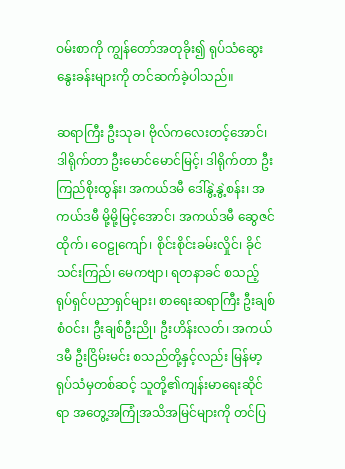ဝမ်းစာကို ကျွန်တော်အတုခိုး၍ ရုပ်သံဆွေးနွေးခန်းများကို တင်ဆက်ခဲ့ပါသည်။

ဆရာကြီး ဦးသုခ၊ ဗိုလ်ကလေးတင့်အောင်၊ ဒါရိုက်တာ ဦးမောင်မောင်မြင့်၊ ဒါရိုက်တာ ဦးကြည်စိုးထွန်း၊ အကယ်ဒမီ ဒေါ်နွဲ့နွဲ့စန်း၊ အကယ်ဒမီ မို့မို့မြင့်အောင်၊ အကယ်ဒမီ ဆွေဇင်ထိုက်၊ ဝေဠုကျော်၊ စိုင်းစိုင်းခမ်းလှိုင်၊ ခိုင်သင်းကြည်၊ မေကဗျာ၊ ရတနာခင် စသည့် ရုပ်ရှင်ပညာရှင်များ၊ စာရေးဆရာကြီး ဦးချစ်စံဝင်း၊ ဦးချစ်ဦးညို၊ ဦးဟိန်းလတ်၊ အကယ်ဒမီ ဦးငြိမ်းမင်း စသည်တို့နှင့်လည်း မြန်မာ့ ရုပ်သံမှတစ်ဆင့် သူတို့၏ကျန်းမာရေးဆိုင်ရာ အတွေ့အကြုံအသိအမြင်များကို တင်ပြ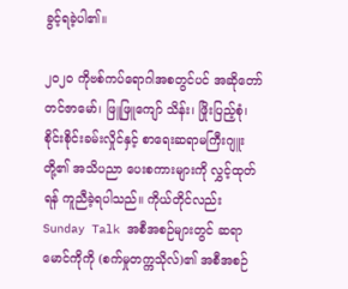ခွင့်ရခဲ့ပါ၏။

၂၀၂၀ ကိုဗစ်ကပ်ရောဂါအစတွင်ပင် အဆိုတော် တင်ဇာမော်၊ ဖြူဖြူကျော် သိန်း၊ ဖြိုးပြည့်စုံ၊ စိုင်းစိုင်းခမ်းလှိုင်နှင့် စာရေးဆရာမကြီးဂျူးတို့၏ အသိပညာ ပေးစကားများကို လွှင့်ထုတ်ရန် ကူညီခဲ့ရပါသည်။ ကိုယ်တိုင်လည်း Sunday Talk အစီအစဉ်များတွင် ဆရာမောင်ကိုကို (စက်မှုတက္ကသိုလ်)၏ အစီအစဉ်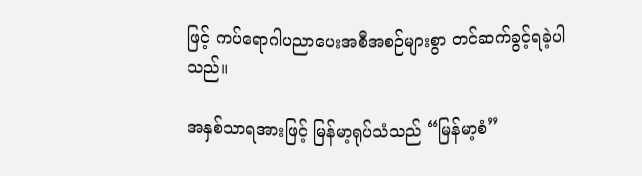ဖြင့် ကပ်ရောဂါပညာပေးအစီအစဉ်များစွာ တင်ဆက်ခွင့်ရခဲ့ပါသည်။

အနှစ်သာရအားဖြင့် မြန်မာ့ရုပ်သံသည် “မြန်မာ့စံ”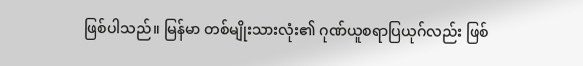ဖြစ်ပါသည်။ မြန်မာ တစ်မျိုးသားလုံး၏ ဂုဏ်ယူစရာပြယုဂ်လည်း ဖြစ်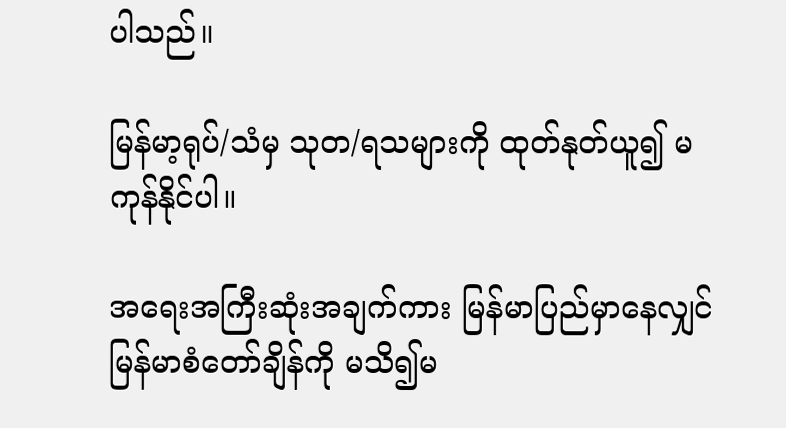ပါသည်။

မြန်မာ့ရုပ်/သံမှ သုတ/ရသများကို ထုတ်နုတ်ယူ၍ မကုန်နိုင်ပါ။

အရေးအကြီးဆုံးအချက်ကား မြန်မာပြည်မှာနေလျှင် မြန်မာစံတော်ချိန်ကို မသိ၍မ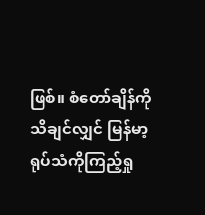ဖြစ်။ စံတော်ချိန်ကို သိချင်လျှင် မြန်မာ့ရုပ်သံကိုကြည့်ရှု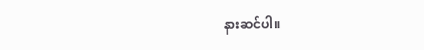နားဆင်ပါ။